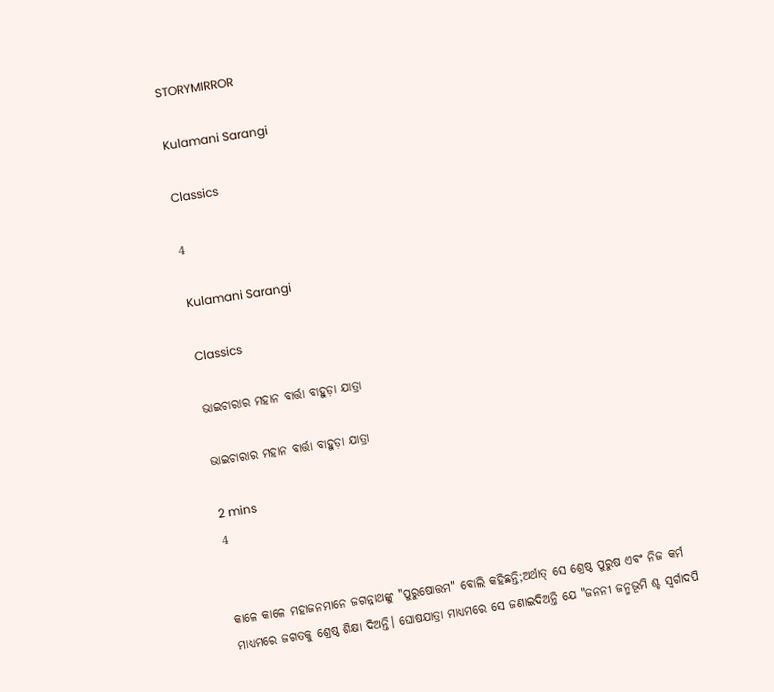STORYMIRROR

Kulamani Sarangi

Classics

4

Kulamani Sarangi

Classics

ଭାଇଚାରାର ମହାନ ବାର୍ତ୍ତା ବାହୁଡ଼ା ଯାତ୍ରା

ଭାଇଚାରାର ମହାନ ବାର୍ତ୍ତା ବାହୁଡ଼ା ଯାତ୍ରା

2 mins
4


କାଳେ କାଳେ ମହାଜନମାନେ ଜଗନ୍ନାଥଙ୍କୁ "ପୁରୁଷୋତ୍ତମ" ବୋଲି କହିଛନ୍ତି;ଅର୍ଥାତ୍ ସେ ଶ୍ରେଷ୍ଠ ପୁରୁଷ ଏବଂ ନିଜ କର୍ମ ମାଧ୍ୟମରେ ଜଗତକୁ ଶ୍ରେଷ୍ଠ ଶିକ୍ଷା ଦିଅନ୍ତି। ଘୋଷଯାତ୍ରା ମାଧ୍ୟମରେ ସେ ଜଣାଇଦିଅନ୍ତି ଯେ "ଜନନୀ ଜନ୍ମଭୂମି ଶ୍ଚ ସ୍ବର୍ଗାଦପି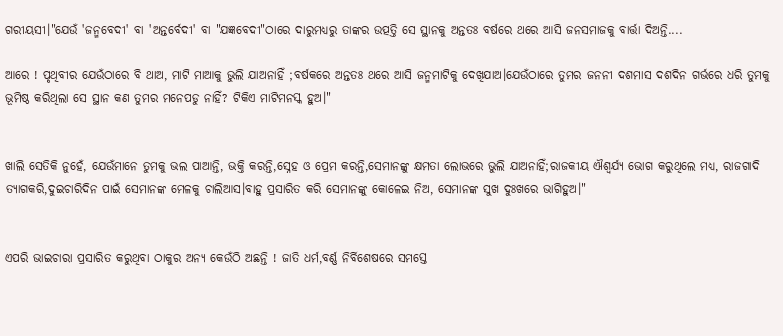ଗରୀୟସୀ।"ଯେଉଁ 'ଜନ୍ମବେଦୀ' ବା 'ଅନ୍ତର୍ବେଦୀ' ବା "ଯଜ୍ଞବେଦୀ"ଠାରେ ଦାରୁମଧ୍ୟରୁ ତାଙ୍କର ଉତ୍ପତ୍ତି ସେ ସ୍ଥାନକୁ ଅନ୍ତତଃ ବର୍ଷରେ ଥରେ ଆସି ଜନସମାଜକୁ ବାର୍ତ୍ତା ଦିଅନ୍ତି....

ଆରେ ! ପୃଥିବୀର ଯେଉଁଠାରେ ବି ଥାଅ, ମାଟି ମାଆକୁ ଭୁଲି ଯାଅନାହିଁ ;ବର୍ଷକରେ ଅନ୍ତତଃ ଥରେ ଆସି ଜନ୍ମମାଟିକୁ ଦେଖିଯାଅ।ଯେଉଁଠାରେ ତୁମର ଜନନୀ ଦଶମାସ ଦଶଦିନ ଗର୍ଭରେ ଧରି ତୁମକୁ ଭୂମିଷ୍ଠ କରିଥିଲା ସେ ସ୍ଥାନ କଣ ତୁମର ମନେପଡୁ ନାହିଁ? ଟିକିଏ ମାଟିମନସ୍କ ହୁଅ।"


ଖାଲି ସେତିକି ନୁହେଁ, ଯେଉଁମାନେ ତୁମକୁ ଭଲ ପାଆନ୍ତି, ଭକ୍ତି କରନ୍ତି,ସ୍ନେହ ଓ ପ୍ରେମ କରନ୍ତି,ସେମାନଙ୍କୁ କ୍ଷମତା ଲୋଭରେ ଭୁଲି ଯାଅନାହିଁ;ରାଜକୀୟ ଐଶ୍ୱର୍ଯ୍ୟ ଭୋଗ କରୁଥିଲେ ମଧ୍ୟ, ରାଜଗାଦି ତ୍ୟାଗକରି,ଦୁଇଚାରିଦିନ ପାଇଁ ସେମାନଙ୍କ ମେଳକୁ ଚାଲିଆସ।ବାହୁ ପ୍ରସାରିତ କରି ସେମାନଙ୍କୁ କୋଳେଇ ନିଅ, ସେମାନଙ୍କ ସୁଖ ଦୁଃଖରେ ଭାଗିହୁଅ।"


ଏପରି ଭାଇଚାରା ପ୍ରସାରିତ କରୁଥିବା ଠାକୁର ଅନ୍ୟ କେଉଁଠି ଅଛନ୍ତି ! ଜାତି ଧର୍ମ,ବର୍ଣ୍ଣ ନିର୍ବିଶେଷରେ ସମସ୍ତେ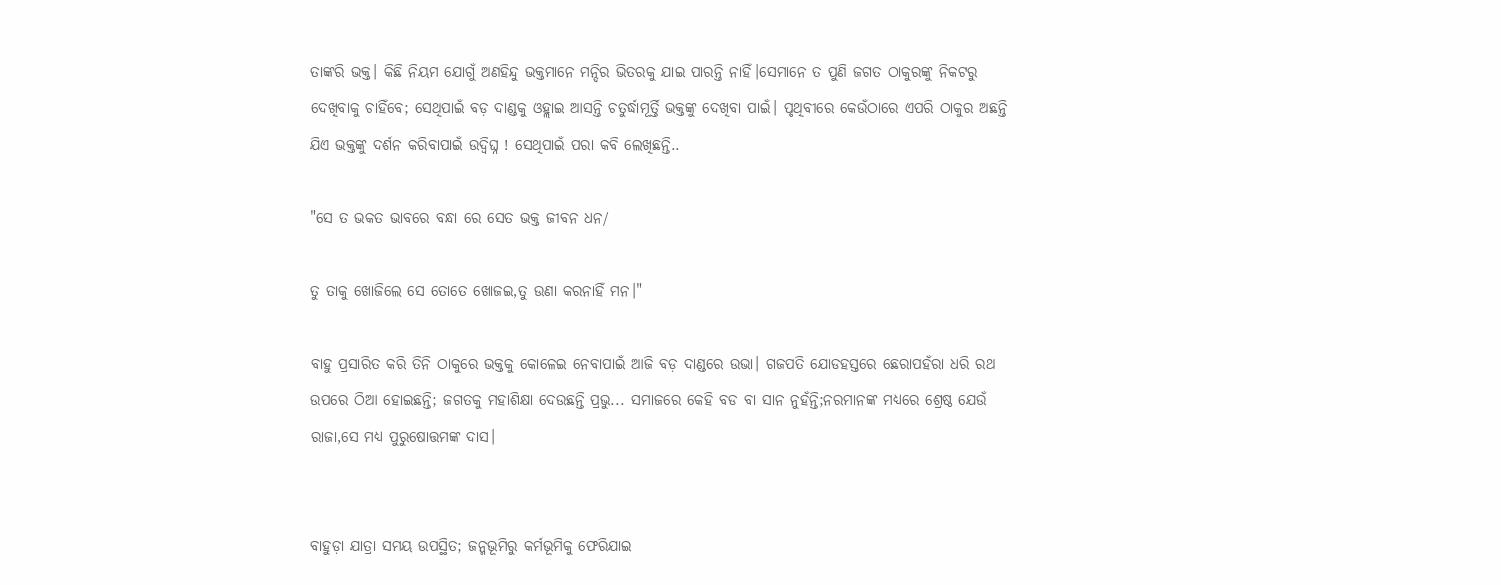ତାଙ୍କରି ଭକ୍ତ। କିଛି ନିୟମ ଯୋଗୁଁ ଅଣହିନ୍ଦୁ ଭକ୍ତମାନେ ମନ୍ଦିର ଭିତରକୁ ଯାଇ ପାରନ୍ତି ନାହିଁ।ସେମାନେ ତ ପୁଣି ଜଗତ ଠାକୁରଙ୍କୁ ନିକଟରୁ ଦେଖିବାକୁ ଚାହିଁବେ; ସେଥିପାଇଁ ବଡ଼ ଦାଣ୍ଡକୁ ଓହ୍ଲାଇ ଆସନ୍ତି ଚତୁର୍ଦ୍ଧାମୂର୍ତ୍ତି ଭକ୍ତଙ୍କୁ ଦେଖିବା ପାଇଁ। ପୃଥିବୀରେ କେଉଁଠାରେ ଏପରି ଠାକୁର ଅଛନ୍ତି ଯିଏ ଭକ୍ତଙ୍କୁ ଦର୍ଶନ କରିବାପାଇଁ ଉଦ୍ବିଘ୍ନ ! ସେଥିପାଇଁ ପରା କବି ଲେଖିଛନ୍ତି..

"ସେ ତ ଭକତ ଭାବରେ ବନ୍ଧା ରେ ସେତ ଭକ୍ତ ଜୀବନ ଧନ/

ତୁ ତାକୁ ଖୋଜିଲେ ସେ ତୋତେ ଖୋଜଇ,ତୁ ଉଣା କରନାହିଁ ମନ।"

ବାହୁ ପ୍ରସାରିତ କରି ତିନି ଠାକୁରେ ଭକ୍ତକୁ କୋଳେଇ ନେବାପାଇଁ ଆଜି ବଡ଼ ଦାଣ୍ଡରେ ଉଭା। ଗଜପତି ଯୋଡହସ୍ତରେ ଛେରାପହଁରା ଧରି ରଥ ଉପରେ ଠିଆ ହୋଇଛନ୍ତି; ଜଗତକୁ ମହାଶିକ୍ଷା ଦେଉଛନ୍ତି ପ୍ରଭୁ... ସମାଜରେ କେହି ବଡ ବା ସାନ ନୁହଁନ୍ତି;ନରମାନଙ୍କ ମଧ୍ୟରେ ଶ୍ରେଷ୍ଠ ଯେଉଁ ରାଜା,ସେ ମଧ୍ୟ ପୁରୁଷୋତ୍ତମଙ୍କ ଦାସ।


ବାହୁଡ଼ା ଯାତ୍ରା ସମୟ ଉପସ୍ଥିତ; ଜନ୍ମଭୂମିରୁ କର୍ମଭୂମିକୁ ଫେରିଯାଇ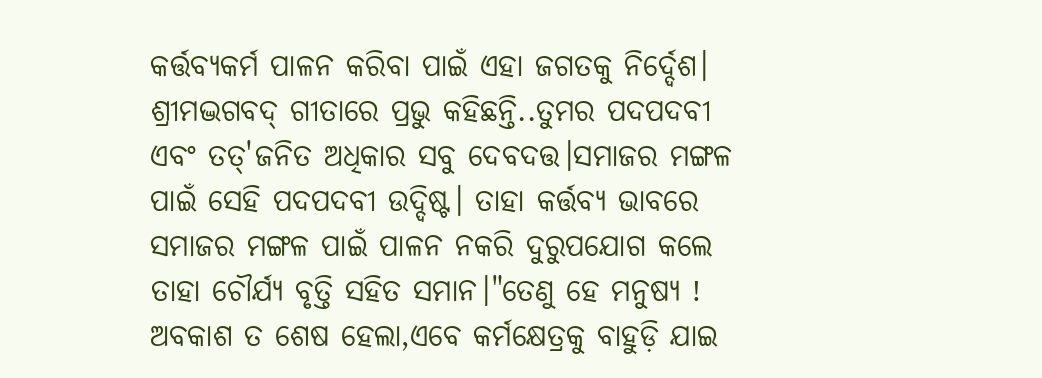କର୍ତ୍ତବ୍ୟକର୍ମ ପାଳନ କରିବା ପାଇଁ ଏହା ଜଗତକୁ ନିର୍ଦ୍ଦେଶ। ଶ୍ରୀମଦ୍ଭଗବଦ୍ ଗୀତାରେ ପ୍ରଭୁ କହିଛନ୍ତି..ତୁମର ପଦପଦବୀ ଏବଂ ତତ୍'ଜନିତ ଅଧିକାର ସବୁ ଦେବଦତ୍ତ।ସମାଜର ମଙ୍ଗଳ ପାଇଁ ସେହି ପଦପଦବୀ ଉଦ୍ଦିଷ୍ଟ। ତାହା କର୍ତ୍ତବ୍ୟ ଭାବରେ ସମାଜର ମଙ୍ଗଳ ପାଇଁ ପାଳନ ନକରି ଦୁରୁପଯୋଗ କଲେ ତାହା ଚୌର୍ଯ୍ୟ ବୃତ୍ତି ସହିତ ସମାନ।"ତେଣୁ ହେ ମନୁଷ୍ୟ ! ଅବକାଶ ତ ଶେଷ ହେଲା,ଏବେ କର୍ମକ୍ଷେତ୍ରକୁ ବାହୁଡ଼ି ଯାଇ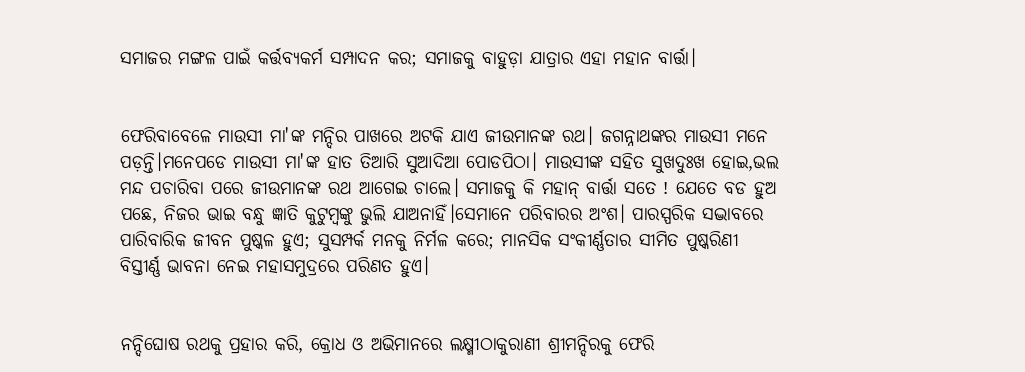ସମାଜର ମଙ୍ଗଳ ପାଇଁ କର୍ତ୍ତବ୍ୟକର୍ମ ସମ୍ପାଦନ କର; ସମାଜକୁ ବାହୁଡ଼ା ଯାତ୍ରାର ଏହା ମହାନ ବାର୍ତ୍ତା।


ଫେରିବାବେଳେ ମାଉସୀ ମା'ଙ୍କ ମନ୍ଦିର ପାଖରେ ଅଟକି ଯାଏ ଜୀଉମାନଙ୍କ ରଥ। ଜଗନ୍ନାଥଙ୍କର ମାଉସୀ ମନେ ପଡ଼ନ୍ତି।ମନେପଡେ ମାଉସୀ ମା'ଙ୍କ ‌ହାତ ତିଆରି ସୁଆଦିଆ ପୋଡପିଠା। ମାଉସୀଙ୍କ ସହିତ ସୁଖଦୁଃଖ ହୋଇ,ଭଲ ମନ୍ଦ ପଚାରିବା ପରେ ଜୀଉମାନଙ୍କ ରଥ ଆଗେଇ ଚାଲେ। ସମାଜକୁ କି ମହାନ୍ ବାର୍ତ୍ତା ସତେ ! ଯେତେ ବଡ ହୁଅ ପଛେ, ନିଜର ଭାଇ ବନ୍ଧୁ ଜ୍ଞାତି କୁଟୁମ୍ବଙ୍କୁ ଭୁଲି ଯାଅନାହିଁ।ସେମାନେ ପରିବାରର ଅଂଶ। ପାରସ୍ପରିକ ସଦ୍ଭାବରେ ପାରିବାରିକ ଜୀବନ ପୁଷ୍କଳ ହୁଏ; ସୁସମ୍ପର୍କ ମନକୁ ନିର୍ମଳ କରେ; ମାନସିକ ସଂକୀର୍ଣ୍ଣତାର ସୀମିତ ପୁଷ୍କରିଣୀ ବିସ୍ତୀର୍ଣ୍ଣ ଭାବନା ନେଇ ମହାସମୁଦ୍ରରେ ପରିଣତ ହୁଏ।


ନନ୍ଦିଘୋଷ ରଥକୁ ପ୍ରହାର କରି, କ୍ରୋଧ ଓ ଅଭିମାନରେ ଲକ୍ଷ୍ମୀଠାକୁରାଣୀ ଶ୍ରୀମନ୍ଦିରକୁ ଫେରି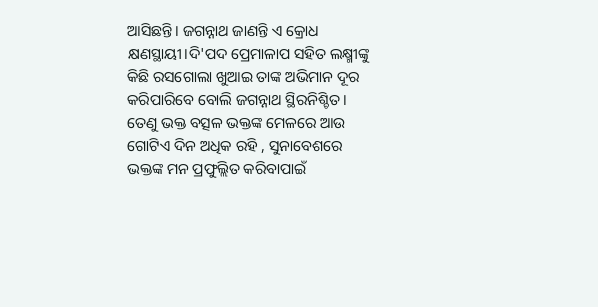ଆସିଛନ୍ତି। ଜଗନ୍ନାଥ ଜାଣନ୍ତି ଏ କ୍ରୋଧ କ୍ଷଣସ୍ଥାୟୀ।ଦି'ପଦ ପ୍ରେମାଳାପ ସହିତ ଲକ୍ଷ୍ମୀଙ୍କୁ କିଛି ରସଗୋଲା ଖୁଆଇ ତାଙ୍କ ଅଭିମାନ ଦୂର କରିପାରିବେ ବୋଲି ଜଗନ୍ନାଥ ସ୍ଥିରନିଶ୍ଚିତ। ତେଣୁ ଭକ୍ତ ବତ୍ସଳ ଭକ୍ତଙ୍କ ମେଳରେ ଆଉ ଗୋଟିଏ ଦିନ ଅଧିକ ରହି , ସୁନାବେଶରେ ଭକ୍ତଙ୍କ ମନ ପ୍ରଫୁଲ୍ଲିତ କରିବାପାଇଁ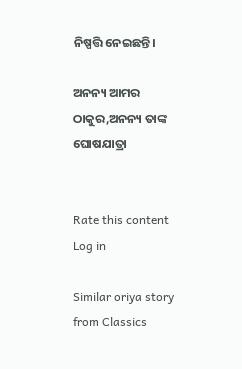ନିଷ୍ପତ୍ତି ନେଇଛନ୍ତି।

ଅନନ୍ୟ ଆମର ଠାକୁର,ଅନନ୍ୟ ତାଙ୍କ ଘୋଷଯାତ୍ରା


Rate this content
Log in

Similar oriya story from Classics